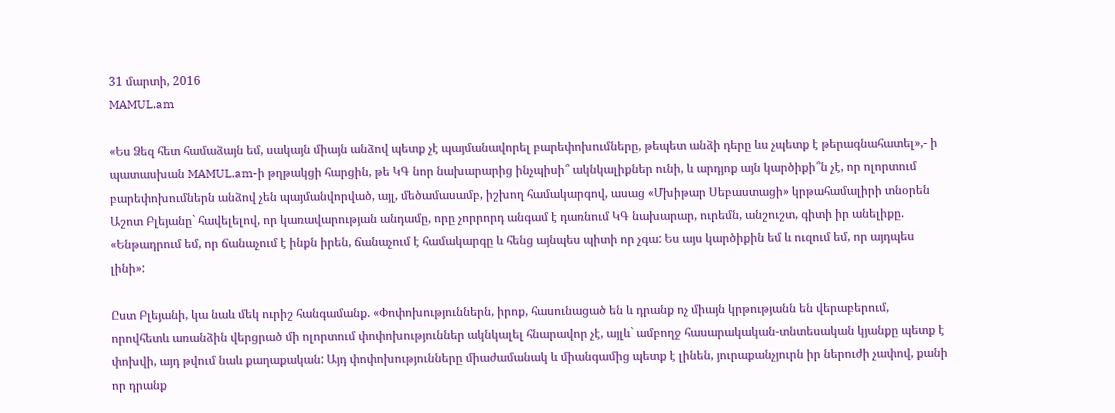31 մարտի, 2016
MAMUL.am

«Ես Ձեզ հետ համաձայն եմ, սակայն միայն անձով պետք չէ պայմանավորել բարեփոխումները, թեպետ անձի դերը ևս չպետք է թերագնահատել»,- ի պատասխան MAMUL.am-ի թղթակցի հարցին, թե ԿԳ նոր նախարարից ինչպիսի՞ ակնկալիքներ ունի, և արդյոք այն կարծիքի՞ն չէ, որ ոլորտում բարեփոխումներն անձով չեն պայմանվորված, այլ, մեծամասամբ, իշխող համակարգով, ասաց «Մխիթար Սեբաստացի» կրթահամալիրի տնօրեն Աշոտ Բլեյանը` հավելելով, որ կառավարության անդամը, որը չորրորդ անգամ է դառնում ԿԳ նախարար, ուրեմն, անշուշտ, գիտի իր անելիքը. «Ենթադրում եմ, որ ճանաչում է ինքն իրեն, ճանաչում է համակարգը և հենց այնպես պիտի որ չգա: Ես այս կարծիքին եմ և ուզում եմ, որ այդպես լինի»:

Ըստ Բլեյանի, կա նաև մեկ ուրիշ հանգամանք. «Փոփոխություններն, իրոք, հասունացած են և դրանք ոչ միայն կրթությանն են վերաբերում, որովհետև առանձին վերցրած մի ոլորտում փոփոխություններ ակնկալել հնարավոր չէ, այլև` ամբողջ հասարակական-տնտեսական կյանքը պետք է փոխվի, այդ թվում նաև քաղաքական: Այդ փոփոխությունները միաժամանակ և միանգամից պետք է լինեն, յուրաքանչյուրն իր ներուժի չափով, քանի որ դրանք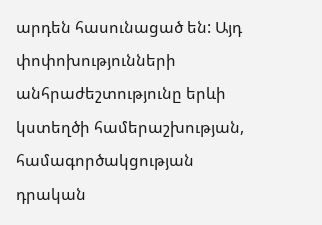արդեն հասունացած են: Այդ փոփոխությունների անհրաժեշտությունը երևի կստեղծի համերաշխության, համագործակցության դրական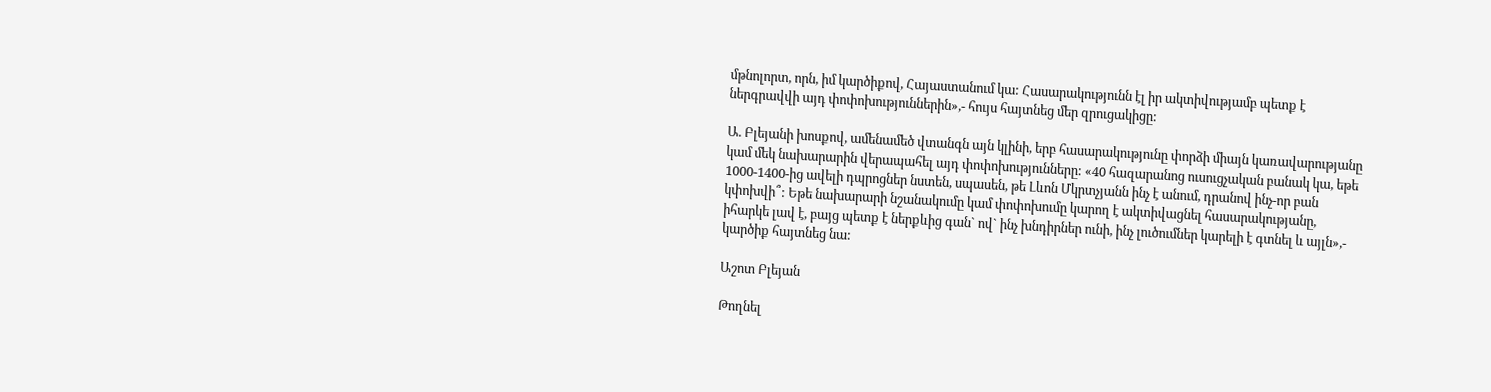մթնոլորտ, որն, իմ կարծիքով, Հայաստանում կա: Հասարակությունն էլ իր ակտիվությամբ պետք է ներգրավվի այդ փոփոխություններին»,- հույս հայտնեց մեր զրուցակիցը:

Ա. Բլեյանի խոսքով, ամենամեծ վտանգն այն կլինի, երբ հասարակությունը փորձի միայն կառավարությանը կամ մեկ նախարարին վերապահել այդ փոփոխությունները: «40 հազարանոց ուսուցչական բանակ կա, եթե 1000-1400-ից ավելի դպրոցներ նստեն, սպասեն, թե Լևոն Մկրտչյանն ինչ է անում, դրանով ինչ-որ բան կփոխվի՞: Եթե նախարարի նշանակումը կամ փոփոխումը կարող է ակտիվացնել հասարակությանը, իհարկե լավ է, բայց պետք է ներքևից գան` ով` ինչ խնդիրներ ունի, ինչ լուծումներ կարելի է գտնել և այլն»,- կարծիք հայտնեց նա:

Աշոտ Բլեյան

Թողնել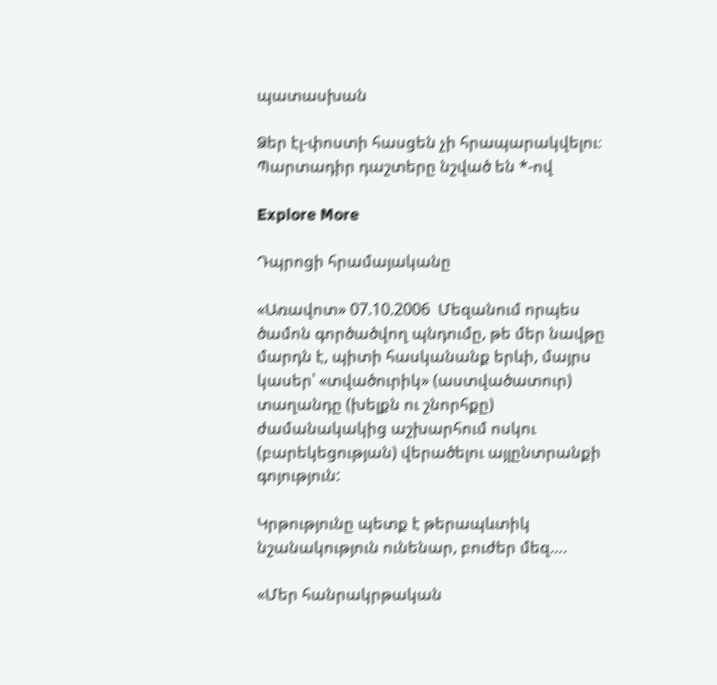պատասխան

Ձեր էլ-փոստի հասցեն չի հրապարակվելու։ Պարտադիր դաշտերը նշված են *-ով

Explore More

Դպրոցի հրամայականը

«Առավոտ» 07.10.2006  Մեզանում որպես ծամոն գործածվող պնդումը, թե մեր նավթը մարդն է, պիտի հասկանանք երևի, մայրս կասեր՝ «տվածուրիկ» (աստվածատուր) տաղանդը (խելքն ու շնորհքը) ժամանակակից աշխարհում ոսկու (բարեկեցության) վերածելու այլընտրանքի գոյություն:

Կրթությունը պետք է թերապևտիկ նշանակություն ունենար, բուժեր մեզ….

«Մեր հանրակրթական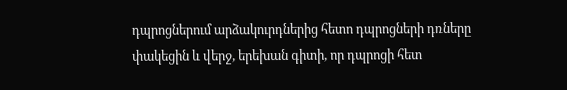դպրոցներում արձակուրդներից հետո դպրոցների դռները փակեցին և վերջ, երեխան գիտի, որ դպրոցի հետ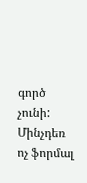գործ չունի: Մինչդեռ ոչ ֆորմալ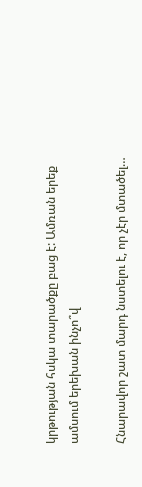կրթության հսկա տարածքը բաց է: Ամռան երեք ամսում երեխան ինչո՞վ

Հնարավոր շատ մարդ նստելու է, որ չէր մտածել…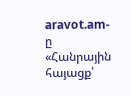aravot.am-ը «Հանրային հայացք՝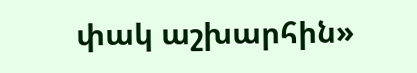փակ աշխարհին»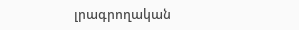լրագրողական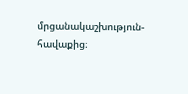մրցանակաշխություն-հավաքից։